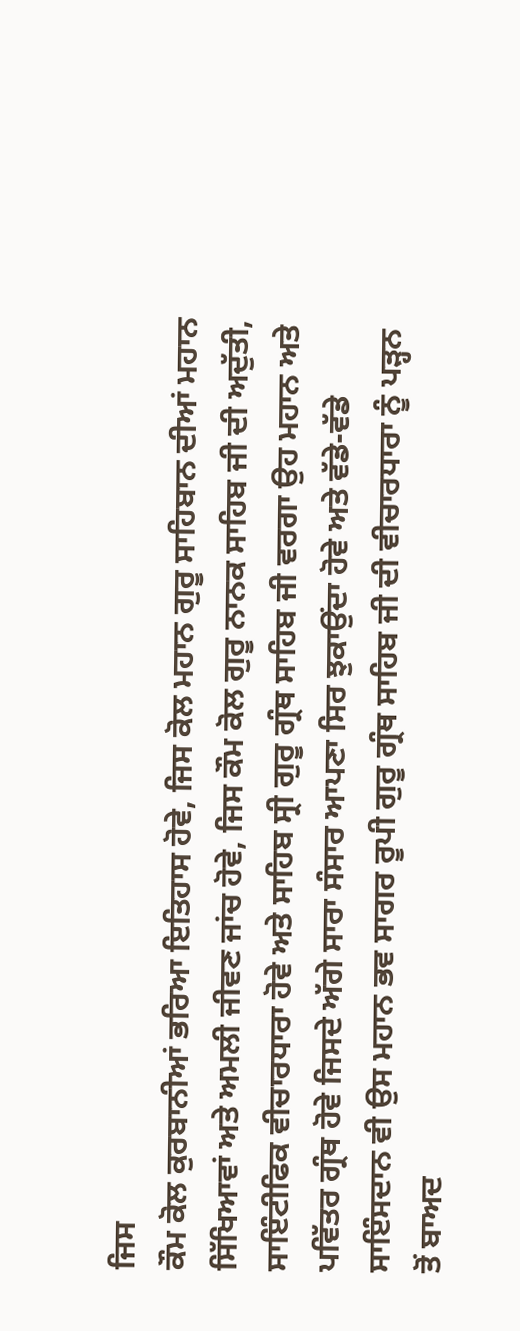ਜਿਸ
ਕੌਮ ਕੋਲ ਕੁਰਬਾਨੀਆਂ ਭਰਿਆ ਇਤਿਹਾਸ ਹੋਵੇ, ਜਿਸ ਕੋਲ ਮਹਾਨ ਗੁਰੂ ਸਾਹਿਬਾਨ ਦੀਆਂ ਮਹਾਨ
ਸਿੱਖਿਆਵਾਂ ਅਤੇ ਅਮਲੀ ਜੀਵਣ ਜਾਂਚ ਹੋਵੇ, ਜਿਸ ਕੌਮ ਕੋਲ ਗੁਰੂ ਨਾਨਕ ਸਾਹਿਬ ਜੀ ਦੀ ਅਦੁੱਤੀ,
ਸਾਇੰਟੀਫਿਕ ਵੀਚਾਰਧਾਰਾ ਹੋਵੇ ਅਤੇ ਸਾਹਿਬ ਸ੍ਰੀ ਗੁਰੂ ਗ੍ਰੰਥ ਸਾਹਿਬ ਜੀ ਵਰਗਾ ਉਹ ਮਹਾਨ ਅਤੇ
ਪਵਿੱਤਰ ਗ੍ਰੰਥ ਹੋਵੇ ਜਿਸਦੇ ਅੱਗੇ ਸਾਰਾ ਸੰਸਾਰ ਆਪਣਾ ਸਿਰ ਝੁਕਾਉਂਦਾ ਹੋਵੇ ਅਤੇ ਵੱਡੇ-ਵੱਡੇ
ਸਾਇੰਸਦਾਨ ਵੀ ਉਸ ਮਹਾਨ ਭਵ ਸਾਗਰ ਰੂਪੀ ਗੁਰੂ ਗ੍ਰੰਥ ਸਾਹਿਬ ਜੀ ਦੀ ਵੀਚਾਰਧਾਰਾ ਨੂੰ ਪੜ੍ਹਨ
ਤੋਂ ਬਾਅਦ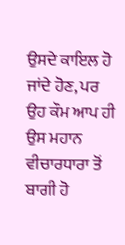ਉਸਦੇ ਕਾਇਲ ਹੋ ਜਾਂਦੇ ਹੋਣ, ਪਰ ਉਹ ਕੌਮ ਆਪ ਹੀ ਉਸ ਮਹਾਨ ਵੀਚਾਰਧਾਰਾ ਤੋਂ ਬਾਗੀ ਹੋ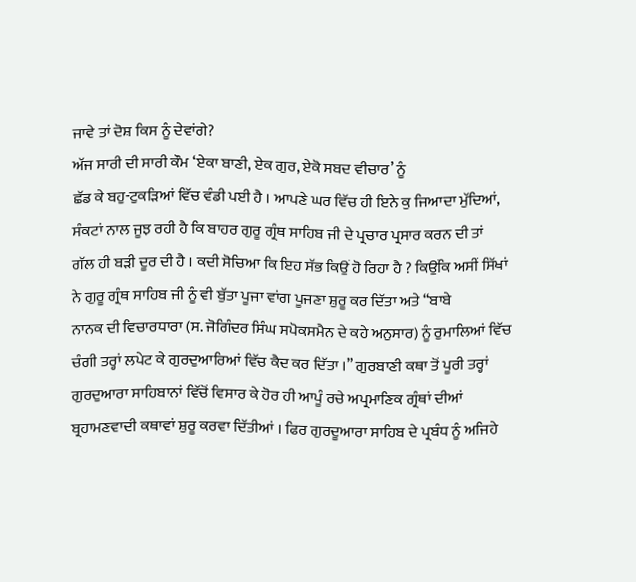ਜਾਵੇ ਤਾਂ ਦੋਸ਼ ਕਿਸ ਨੂੰ ਦੇਵਾਂਗੇ?
ਅੱਜ ਸਾਰੀ ਦੀ ਸਾਰੀ ਕੌਮ ‘ਏਕਾ ਬਾਣੀ, ਏਕ ਗੁਰ, ਏਕੋ ਸਬਦ ਵੀਚਾਰ’ ਨੂੰ
ਛੱਡ ਕੇ ਬਹੁ-ਟੁਕੜਿਆਂ ਵਿੱਚ ਵੰਡੀ ਪਈ ਹੈ । ਆਪਣੇ ਘਰ ਵਿੱਚ ਹੀ ਇਨੇ ਕੁ ਜਿਆਦਾ ਮੁੱਦਿਆਂ,
ਸੰਕਟਾਂ ਨਾਲ ਜੂਝ ਰਹੀ ਹੈ ਕਿ ਬਾਹਰ ਗੁਰੂ ਗ੍ਰੰਥ ਸਾਹਿਬ ਜੀ ਦੇ ਪ੍ਰਚਾਰ ਪ੍ਰਸਾਰ ਕਰਨ ਦੀ ਤਾਂ
ਗੱਲ ਹੀ ਬੜੀ ਦੂਰ ਦੀ ਹੈ । ਕਦੀ ਸੋਚਿਆ ਕਿ ਇਹ ਸੱਭ ਕਿਉਂ ਹੋ ਰਿਹਾ ਹੈ ? ਕਿਉਂਕਿ ਅਸੀਂ ਸਿੱਖਾਂ
ਨੇ ਗੁਰੂ ਗ੍ਰੰਥ ਸਾਹਿਬ ਜੀ ਨੂੰ ਵੀ ਬੁੱਤਾ ਪੂਜਾ ਵਾਂਗ ਪੂਜਣਾ ਸ਼ੁਰੂ ਕਰ ਦਿੱਤਾ ਅਤੇ “ਬਾਬੇ
ਨਾਨਕ ਦੀ ਵਿਚਾਰਧਾਰਾ (ਸ. ਜੋਗਿੰਦਰ ਸਿੰਘ ਸਪੋਕਸਮੈਨ ਦੇ ਕਹੇ ਅਨੁਸਾਰ) ਨੂੰ ਰੁਮਾਲਿਆਂ ਵਿੱਚ
ਚੰਗੀ ਤਰ੍ਹਾਂ ਲਪੇਟ ਕੇ ਗੁਰਦੁਆਰਿਆਂ ਵਿੱਚ ਕੈਦ ਕਰ ਦਿੱਤਾ ।” ਗੁਰਬਾਣੀ ਕਥਾ ਤੋਂ ਪੂਰੀ ਤਰ੍ਹਾਂ
ਗੁਰਦੁਆਰਾ ਸਾਹਿਬਾਨਾਂ ਵਿੱਚੋਂ ਵਿਸਾਰ ਕੇ ਹੋਰ ਹੀ ਆਪੂੰ ਰਚੇ ਅਪ੍ਰਮਾਣਿਕ ਗ੍ਰੰਥਾਂ ਦੀਆਂ
ਬ੍ਰਹਾਮਣਵਾਦੀ ਕਥਾਵਾਂ ਸ਼ੁਰੂ ਕਰਵਾ ਦਿੱਤੀਆਂ । ਫਿਰ ਗੁਰਦੂਆਰਾ ਸਾਹਿਬ ਦੇ ਪ੍ਰਬੰਧ ਨੂੰ ਅਜਿਹੇ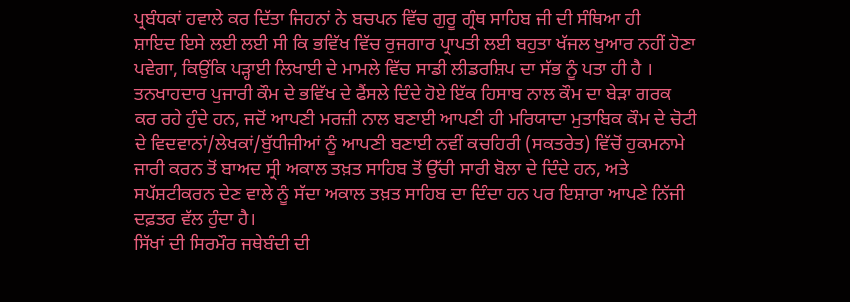ਪ੍ਰਬੰਧਕਾਂ ਹਵਾਲੇ ਕਰ ਦਿੱਤਾ ਜਿਹਨਾਂ ਨੇ ਬਚਪਨ ਵਿੱਚ ਗੁਰੂ ਗ੍ਰੰਥ ਸਾਹਿਬ ਜੀ ਦੀ ਸੰਥਿਆ ਹੀ
ਸ਼ਾਇਦ ਇਸੇ ਲਈ ਲਈ ਸੀ ਕਿ ਭਵਿੱਖ ਵਿੱਚ ਰੁਜਗਾਰ ਪ੍ਰਾਪਤੀ ਲਈ ਬਹੁਤਾ ਖੱਜਲ ਖੁਆਰ ਨਹੀਂ ਹੋਣਾ
ਪਵੇਗਾ, ਕਿਉਂਕਿ ਪੜ੍ਹਾਈ ਲਿਖਾਈ ਦੇ ਮਾਮਲੇ ਵਿੱਚ ਸਾਡੀ ਲੀਡਰਸ਼ਿਪ ਦਾ ਸੱਭ ਨੂੰ ਪਤਾ ਹੀ ਹੈ ।
ਤਨਖਾਹਦਾਰ ਪੁਜਾਰੀ ਕੌਮ ਦੇ ਭਵਿੱਖ ਦੇ ਫੈਂਸਲੇ ਦਿੰਦੇ ਹੋਏ ਇੱਕ ਹਿਸਾਬ ਨਾਲ ਕੌਮ ਦਾ ਬੇੜਾ ਗਰਕ
ਕਰ ਰਹੇ ਹੁੰਦੇ ਹਨ, ਜਦੋਂ ਆਪਣੀ ਮਰਜ਼ੀ ਨਾਲ ਬਣਾਈ ਆਪਣੀ ਹੀ ਮਰਿਯਾਦਾ ਮੁਤਾਬਿਕ ਕੌਮ ਦੇ ਚੋਟੀ
ਦੇ ਵਿਦਵਾਨਾਂ/ਲੇਖਕਾਂ/ਬੁੱਧੀਜੀਆਂ ਨੂੰ ਆਪਣੀ ਬਣਾਈ ਨਵੀਂ ਕਚਹਿਰੀ (ਸਕਤਰੇਤ) ਵਿੱਚੋਂ ਹੁਕਮਨਾਮੇ
ਜਾਰੀ ਕਰਨ ਤੋਂ ਬਾਅਦ ਸ੍ਰੀ ਅਕਾਲ ਤਖ਼ਤ ਸਾਹਿਬ ਤੋਂ ਉੱਚੀ ਸਾਰੀ ਬੋਲਾ ਦੇ ਦਿੰਦੇ ਹਨ, ਅਤੇ
ਸਪੱਸ਼ਟੀਕਰਨ ਦੇਣ ਵਾਲੇ ਨੂੰ ਸੱਦਾ ਅਕਾਲ ਤਖ਼ਤ ਸਾਹਿਬ ਦਾ ਦਿੰਦਾ ਹਨ ਪਰ ਇਸ਼ਾਰਾ ਆਪਣੇ ਨਿੱਜੀ
ਦਫ਼ਤਰ ਵੱਲ ਹੁੰਦਾ ਹੈ।
ਸਿੱਖਾਂ ਦੀ ਸਿਰਮੌਰ ਜਥੇਬੰਦੀ ਦੀ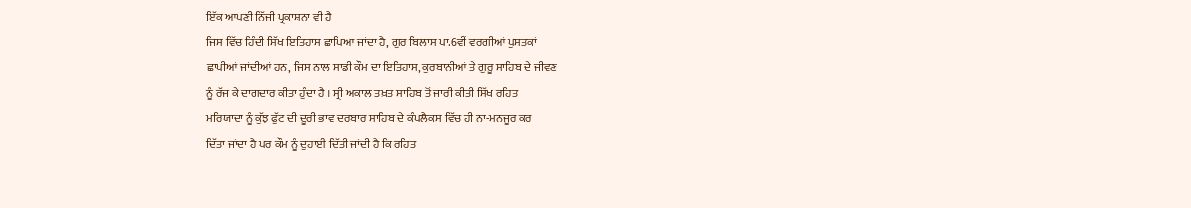ਇੱਕ ਆਪਣੀ ਨਿੱਜੀ ਪ੍ਰਕਾਸ਼ਨਾ ਵੀ ਹੈ
ਜਿਸ ਵਿੱਚ ਹਿੰਦੀ ਸਿੱਖ ਇਤਿਹਾਸ ਛਾਪਿਆ ਜਾਂਦਾ ਹੈ, ਗੁਰ ਬਿਲਾਸ ਪਾ.6ਵੀਂ ਵਰਗੀਆਂ ਪੁਸਤਕਾਂ
ਛਾਪੀਆਂ ਜਾਂਦੀਆਂ ਹਨ, ਜਿਸ ਨਾਲ ਸਾਡੀ ਕੌਮ ਦਾ ਇਤਿਹਾਸ, ਕੁਰਬਾਨੀਆਂ ਤੇ ਗੁਰੂ ਸਾਹਿਬ ਦੇ ਜੀਵਣ
ਨੂੰ ਰੱਜ ਕੇ ਦਾਗਦਾਰ ਕੀਤਾ ਹੁੰਦਾ ਹੈ । ਸ੍ਰੀ ਅਕਾਲ ਤਖ਼ਤ ਸਾਹਿਬ ਤੋਂ ਜਾਰੀ ਕੀਤੀ ਸਿੱਖ ਰਹਿਤ
ਮਰਿਯਾਦਾ ਨੂੰ ਕੁੱਝ ਫੁੱਟ ਦੀ ਦੂਰੀ ਭਾਵ ਦਰਬਾਰ ਸਾਹਿਬ ਦੇ ਕੰਪਲੈਕਸ ਵਿੱਚ ਹੀ ਨਾ-ਮਨਜੂਰ ਕਰ
ਦਿੱਤਾ ਜਾਂਦਾ ਹੈ ਪਰ ਕੌਮ ਨੂੰ ਦੁਹਾਈ ਦਿੱਤੀ ਜਾਂਦੀ ਹੈ ਕਿ ਰਹਿਤ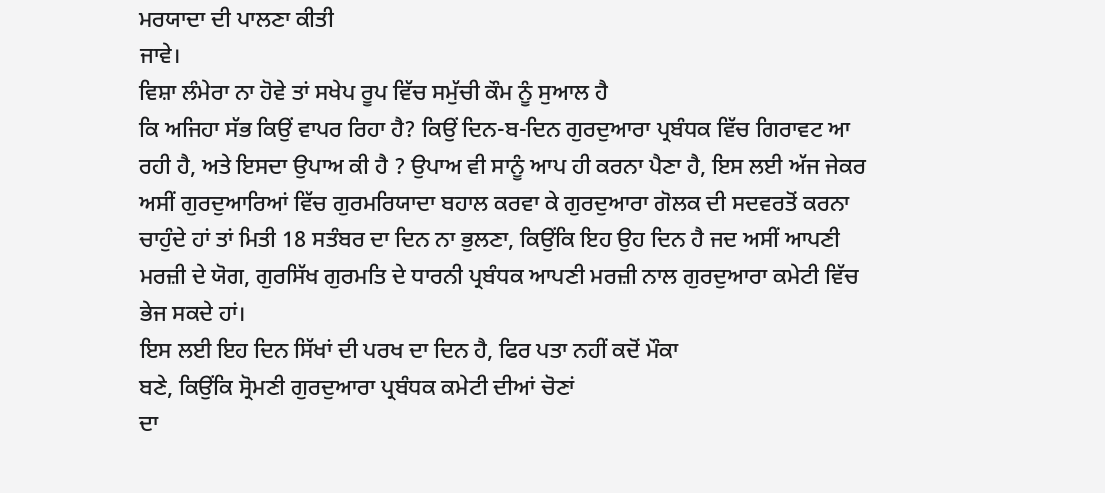ਮਰਯਾਦਾ ਦੀ ਪਾਲਣਾ ਕੀਤੀ
ਜਾਵੇ।
ਵਿਸ਼ਾ ਲੰਮੇਰਾ ਨਾ ਹੋਵੇ ਤਾਂ ਸਖੇਪ ਰੂਪ ਵਿੱਚ ਸਮੁੱਚੀ ਕੌਮ ਨੂੰ ਸੁਆਲ ਹੈ
ਕਿ ਅਜਿਹਾ ਸੱਭ ਕਿਉਂ ਵਾਪਰ ਰਿਹਾ ਹੈ? ਕਿਉਂ ਦਿਨ-ਬ-ਦਿਨ ਗੁਰਦੁਆਰਾ ਪ੍ਰਬੰਧਕ ਵਿੱਚ ਗਿਰਾਵਟ ਆ
ਰਹੀ ਹੈ, ਅਤੇ ਇਸਦਾ ਉਪਾਅ ਕੀ ਹੈ ? ਉਪਾਅ ਵੀ ਸਾਨੂੰ ਆਪ ਹੀ ਕਰਨਾ ਪੈਣਾ ਹੈ, ਇਸ ਲਈ ਅੱਜ ਜੇਕਰ
ਅਸੀਂ ਗੁਰਦੁਆਰਿਆਂ ਵਿੱਚ ਗੁਰਮਰਿਯਾਦਾ ਬਹਾਲ ਕਰਵਾ ਕੇ ਗੁਰਦੁਆਰਾ ਗੋਲਕ ਦੀ ਸਦਵਰਤੋਂ ਕਰਨਾ
ਚਾਹੁੰਦੇ ਹਾਂ ਤਾਂ ਮਿਤੀ 18 ਸਤੰਬਰ ਦਾ ਦਿਨ ਨਾ ਭੁਲਣਾ, ਕਿਉਂਕਿ ਇਹ ਉਹ ਦਿਨ ਹੈ ਜਦ ਅਸੀਂ ਆਪਣੀ
ਮਰਜ਼ੀ ਦੇ ਯੋਗ, ਗੁਰਸਿੱਖ ਗੁਰਮਤਿ ਦੇ ਧਾਰਨੀ ਪ੍ਰਬੰਧਕ ਆਪਣੀ ਮਰਜ਼ੀ ਨਾਲ ਗੁਰਦੁਆਰਾ ਕਮੇਟੀ ਵਿੱਚ
ਭੇਜ ਸਕਦੇ ਹਾਂ।
ਇਸ ਲਈ ਇਹ ਦਿਨ ਸਿੱਖਾਂ ਦੀ ਪਰਖ ਦਾ ਦਿਨ ਹੈ, ਫਿਰ ਪਤਾ ਨਹੀਂ ਕਦੋਂ ਮੌਕਾ
ਬਣੇ, ਕਿਉਂਕਿ ਸ੍ਰੋਮਣੀ ਗੁਰਦੁਆਰਾ ਪ੍ਰਬੰਧਕ ਕਮੇਟੀ ਦੀਆਂ ਚੋਣਾਂ
ਦਾ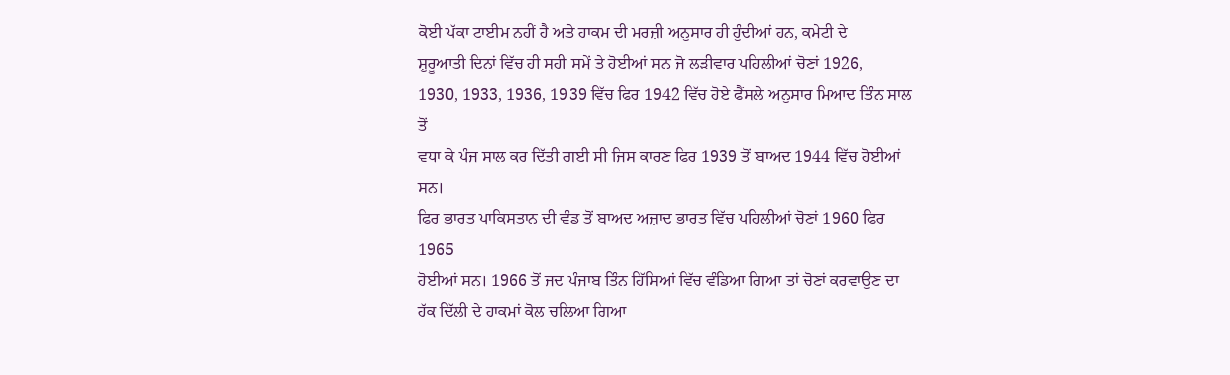ਕੋਈ ਪੱਕਾ ਟਾਈਮ ਨਹੀਂ ਹੈ ਅਤੇ ਹਾਕਮ ਦੀ ਮਰਜ਼ੀ ਅਨੁਸਾਰ ਹੀ ਹੁੰਦੀਆਂ ਹਨ, ਕਮੇਟੀ ਦੇ
ਸ਼ੁਰੂਆਤੀ ਦਿਨਾਂ ਵਿੱਚ ਹੀ ਸਹੀ ਸਮੇਂ ਤੇ ਹੋਈਆਂ ਸਨ ਜੋ ਲੜੀਵਾਰ ਪਹਿਲੀਆਂ ਚੋਣਾਂ 1926,
1930, 1933, 1936, 1939 ਵਿੱਚ ਫਿਰ 1942 ਵਿੱਚ ਹੋਏ ਫੈਂਸਲੇ ਅਨੁਸਾਰ ਮਿਆਦ ਤਿੰਨ ਸਾਲ ਤੋਂ
ਵਧਾ ਕੇ ਪੰਜ ਸਾਲ ਕਰ ਦਿੱਤੀ ਗਈ ਸੀ ਜਿਸ ਕਾਰਣ ਫਿਰ 1939 ਤੋਂ ਬਾਅਦ 1944 ਵਿੱਚ ਹੋਈਆਂ ਸਨ।
ਫਿਰ ਭਾਰਤ ਪਾਕਿਸਤਾਨ ਦੀ ਵੰਡ ਤੋਂ ਬਾਅਦ ਅਜ਼ਾਦ ਭਾਰਤ ਵਿੱਚ ਪਹਿਲੀਆਂ ਚੋਣਾਂ 1960 ਫਿਰ 1965
ਹੋਈਆਂ ਸਨ। 1966 ਤੋਂ ਜਦ ਪੰਜਾਬ ਤਿੰਨ ਹਿੱਸਿਆਂ ਵਿੱਚ ਵੰਡਿਆ ਗਿਆ ਤਾਂ ਚੋਣਾਂ ਕਰਵਾਉਣ ਦਾ
ਹੱਕ ਦਿੱਲੀ ਦੇ ਹਾਕਮਾਂ ਕੋਲ ਚਲਿਆ ਗਿਆ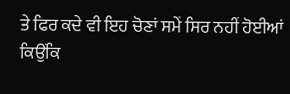ਤੇ ਫਿਰ ਕਦੇ ਵੀ ਇਹ ਚੋਣਾਂ ਸਮੇਂ ਸਿਰ ਨਹੀਂ ਹੋਈਆਂ
ਕਿਉਂਕਿ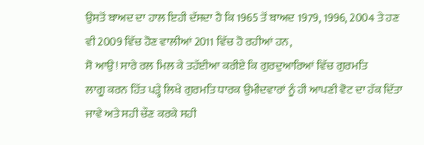ਉਸਤੋਂ ਬਾਅਦ ਦਾ ਹਾਲ ਇਹੀ ਦੱਸਦਾ ਹੈ ਕਿ 1965 ਤੋਂ ਬਾਅਦ 1979, 1996, 2004 ਤੇ ਹਣ
ਵੀ 2009 ਵਿੱਚ ਹੋਣ ਵਾਲੀਆਂ 2011 ਵਿੱਚ ਹੋ ਰਹੀਆਂ ਹਨ,
ਸੋ ਆਉ! ਸਾਰੇ ਰਲ ਮਿਲ ਕੇ ਤਹੱਈਆ ਕਰੀਏ ਕਿ ਗੁਰਦੁਆਰਿਆਂ ਵਿੱਚ ਗੁਰਮਤਿ
ਲਾਗੂ ਕਰਨ ਹਿੱਤ ਪੜ੍ਹੇ ਲਿਖੇ ਗੁਰਮਤਿ ਧਾਰਕ ਉਮੀਦਵਾਰਾਂ ਨੂੰ ਹੀ ਆਪਣੀ ਵੋਟ ਦਾ ਹੱਕ ਦਿੱਤਾ
ਜਾਵੇ ਅਤੇ ਸਹੀ ਚੌਣ ਕਰਕੇ ਸਹੀ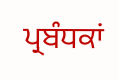ਪ੍ਰਬੰਧਕਾਂ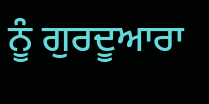ਨੂੰ ਗੁਰਦੂਆਰਾ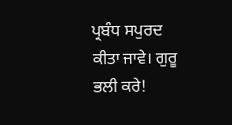ਪ੍ਰਬੰਧ ਸਪੁਰਦ ਕੀਤਾ ਜਾਵੇ। ਗੁਰੂ
ਭਲੀ ਕਰੇ!